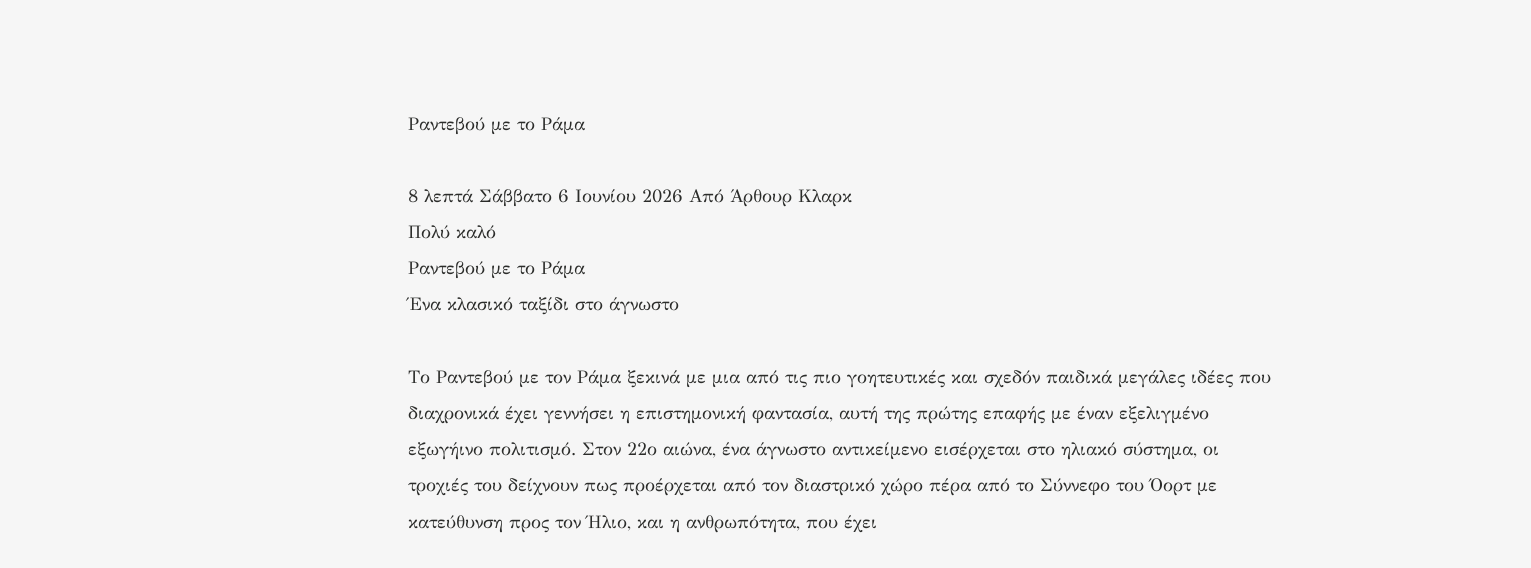Ραντεβού με το Ράμα

8 λεπτά Σάββατο 6 Ιουνίου 2026 Από Άρθουρ Κλαρκ
Πολύ καλό
Ραντεβού με το Ράμα
Ένα κλασικό ταξίδι στο άγνωστο

Το Ραντεβού με τον Ράμα ξεκινά με μια από τις πιο γοητευτικές και σχεδόν παιδικά μεγάλες ιδέες που διαχρονικά έχει γεννήσει η επιστημονική φαντασία, αυτή της πρώτης επαφής με έναν εξελιγμένο εξωγήινο πολιτισμό. Στον 22ο αιώνα, ένα άγνωστο αντικείμενο εισέρχεται στο ηλιακό σύστημα, οι τροχιές του δείχνουν πως προέρχεται από τον διαστρικό χώρο πέρα από το Σύννεφο του Όορτ με κατεύθυνση προς τον Ήλιο, και η ανθρωπότητα, που έχει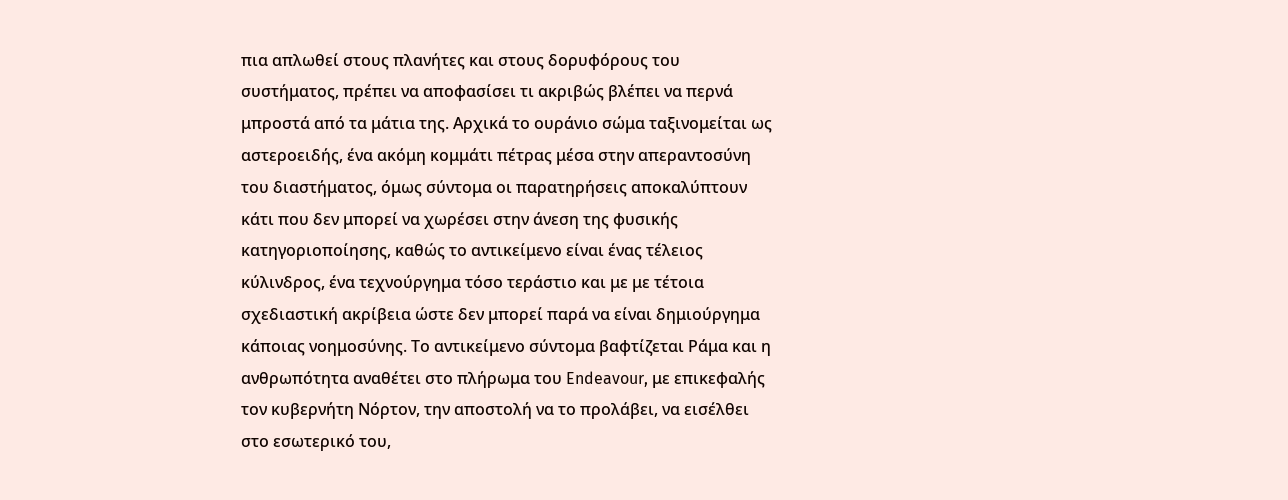πια απλωθεί στους πλανήτες και στους δορυφόρους του συστήματος, πρέπει να αποφασίσει τι ακριβώς βλέπει να περνά μπροστά από τα μάτια της. Αρχικά το ουράνιο σώμα ταξινομείται ως αστεροειδής, ένα ακόμη κομμάτι πέτρας μέσα στην απεραντοσύνη του διαστήματος, όμως σύντομα οι παρατηρήσεις αποκαλύπτουν κάτι που δεν μπορεί να χωρέσει στην άνεση της φυσικής κατηγοριοποίησης, καθώς το αντικείμενο είναι ένας τέλειος κύλινδρος, ένα τεχνούργημα τόσο τεράστιο και με με τέτοια σχεδιαστική ακρίβεια ώστε δεν μπορεί παρά να είναι δημιούργημα κάποιας νοημοσύνης. Το αντικείμενο σύντομα βαφτίζεται Ράμα και η ανθρωπότητα αναθέτει στο πλήρωμα του Endeavour, με επικεφαλής τον κυβερνήτη Νόρτον, την αποστολή να το προλάβει, να εισέλθει στο εσωτερικό του,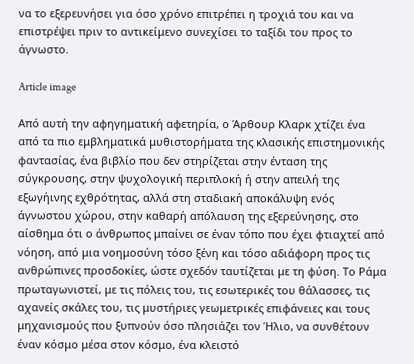να το εξερευνήσει για όσο χρόνο επιτρέπει η τροχιά του και να επιστρέψει πριν το αντικείμενο συνεχίσει το ταξίδι του προς το άγνωστο.

Article image

Από αυτή την αφηγηματική αφετηρία, ο Άρθουρ Κλαρκ χτίζει ένα από τα πιο εμβληματικά μυθιστορήματα της κλασικής επιστημονικής φαντασίας, ένα βιβλίο που δεν στηρίζεται στην ένταση της σύγκρουσης, στην ψυχολογική περιπλοκή ή στην απειλή της εξωγήινης εχθρότητας, αλλά στη σταδιακή αποκάλυψη ενός άγνωστου χώρου, στην καθαρή απόλαυση της εξερεύνησης, στο αίσθημα ότι ο άνθρωπος μπαίνει σε έναν τόπο που έχει φτιαχτεί από νόηση, από μια νοημοσύνη τόσο ξένη και τόσο αδιάφορη προς τις ανθρώπινες προσδοκίες, ώστε σχεδόν ταυτίζεται με τη φύση. Το Ράμα πρωταγωνιστεί, με τις πόλεις του, τις εσωτερικές του θάλασσες, τις αχανείς σκάλες του, τις μυστήριες γεωμετρικές επιφάνειες και τους μηχανισμούς που ξυπνούν όσο πλησιάζει τον Ήλιο, να συνθέτουν έναν κόσμο μέσα στον κόσμο, ένα κλειστό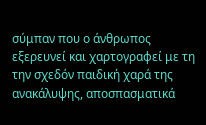σύμπαν που ο άνθρωπος εξερευνεί και χαρτογραφεί με τη την σχεδόν παιδική χαρά της ανακάλυψης, αποσπασματικά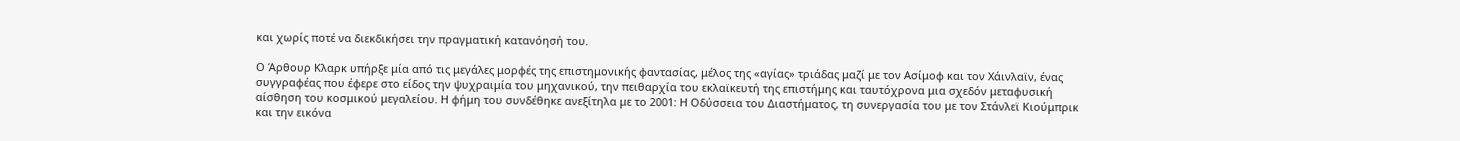και χωρίς ποτέ να διεκδικήσει την πραγματική κατανόησή του.

Ο Άρθουρ Κλαρκ υπήρξε μία από τις μεγάλες μορφές της επιστημονικής φαντασίας, μέλος της «αγίας» τριάδας μαζί με τον Ασίμοφ και τον Χάινλαϊν, ένας συγγραφέας που έφερε στο είδος την ψυχραιμία του μηχανικού, την πειθαρχία του εκλαϊκευτή της επιστήμης και ταυτόχρονα μια σχεδόν μεταφυσική αίσθηση του κοσμικού μεγαλείου. Η φήμη του συνδέθηκε ανεξίτηλα με το 2001: Η Οδύσσεια του Διαστήματος, τη συνεργασία του με τον Στάνλεϊ Κιούμπρικ και την εικόνα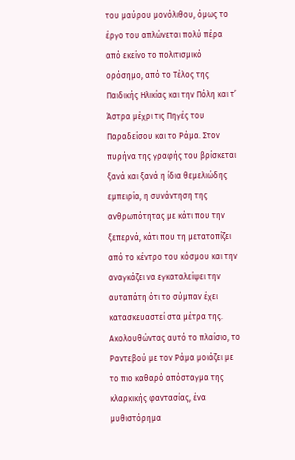του μαύρου μονόλιθου, όμως το έργο του απλώνεται πολύ πέρα από εκείνο το πολιτισμικό ορόσημο, από το Τέλος της Παιδικής Ηλικίας και την Πόλη και τ’ Άστρα μέχρι τις Πηγές του Παραδείσου και το Ράμα. Στον πυρήνα της γραφής του βρίσκεται ξανά και ξανά η ίδια θεμελιώδης εμπειρία, η συνάντηση της ανθρωπότητας με κάτι που την ξεπερνά, κάτι που τη μετατοπίζει από το κέντρο του κόσμου και την αναγκάζει να εγκαταλείψει την αυταπάτη ότι το σύμπαν έχει κατασκευαστεί στα μέτρα της. Ακολουθώντας αυτό το πλαίσιο, το Ραντεβού με τον Ράμα μοιάζει με το πιο καθαρό απόσταγμα της κλαρκικής φαντασίας, ένα μυθιστόρημα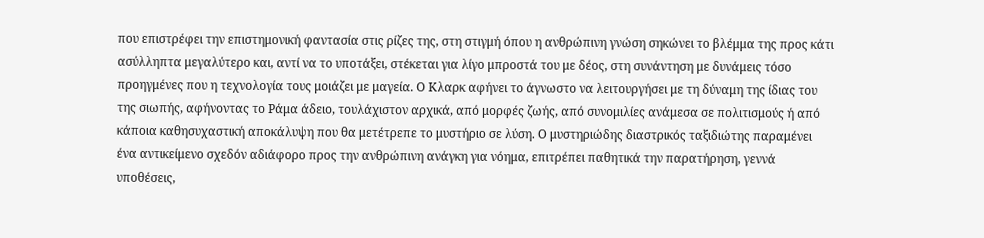που επιστρέφει την επιστημονική φαντασία στις ρίζες της, στη στιγμή όπου η ανθρώπινη γνώση σηκώνει το βλέμμα της προς κάτι ασύλληπτα μεγαλύτερο και, αντί να το υποτάξει, στέκεται για λίγο μπροστά του με δέος, στη συνάντηση με δυνάμεις τόσο προηγμένες που η τεχνολογία τους μοιάζει με μαγεία. Ο Κλαρκ αφήνει το άγνωστο να λειτουργήσει με τη δύναμη της ίδιας του της σιωπής, αφήνοντας το Ράμα άδειο, τουλάχιστον αρχικά, από μορφές ζωής, από συνομιλίες ανάμεσα σε πολιτισμούς ή από κάποια καθησυχαστική αποκάλυψη που θα μετέτρεπε το μυστήριο σε λύση. Ο μυστηριώδης διαστρικός ταξιδιώτης παραμένει ένα αντικείμενο σχεδόν αδιάφορο προς την ανθρώπινη ανάγκη για νόημα, επιτρέπει παθητικά την παρατήρηση, γεννά υποθέσεις,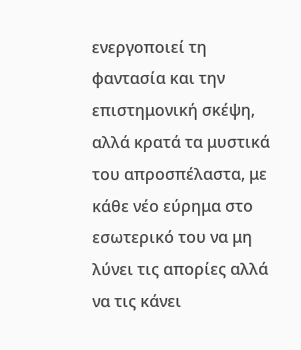ενεργοποιεί τη φαντασία και την επιστημονική σκέψη, αλλά κρατά τα μυστικά του απροσπέλαστα, με κάθε νέο εύρημα στο εσωτερικό του να μη λύνει τις απορίες αλλά να τις κάνει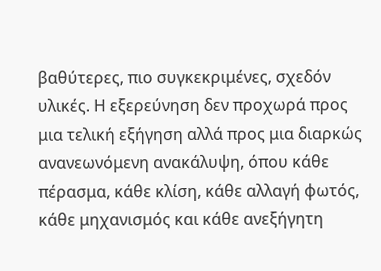βαθύτερες, πιο συγκεκριμένες, σχεδόν υλικές. Η εξερεύνηση δεν προχωρά προς μια τελική εξήγηση αλλά προς μια διαρκώς ανανεωνόμενη ανακάλυψη, όπου κάθε πέρασμα, κάθε κλίση, κάθε αλλαγή φωτός, κάθε μηχανισμός και κάθε ανεξήγητη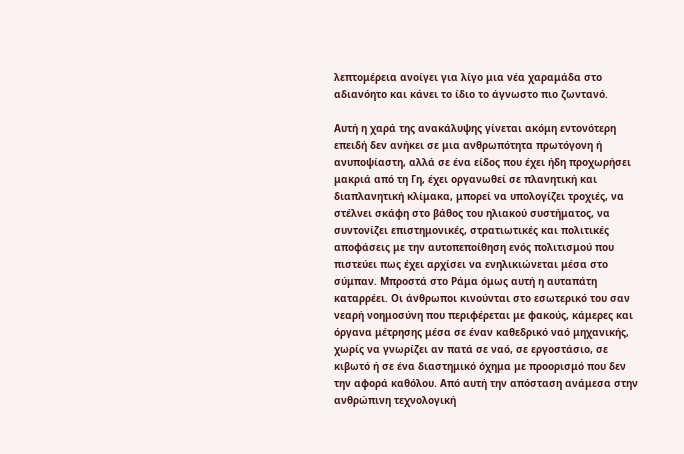λεπτομέρεια ανοίγει για λίγο μια νέα χαραμάδα στο αδιανόητο και κάνει το ίδιο το άγνωστο πιο ζωντανό.

Αυτή η χαρά της ανακάλυψης γίνεται ακόμη εντονότερη επειδή δεν ανήκει σε μια ανθρωπότητα πρωτόγονη ή ανυποψίαστη, αλλά σε ένα είδος που έχει ήδη προχωρήσει μακριά από τη Γη, έχει οργανωθεί σε πλανητική και διαπλανητική κλίμακα, μπορεί να υπολογίζει τροχιές, να στέλνει σκάφη στο βάθος του ηλιακού συστήματος, να συντονίζει επιστημονικές, στρατιωτικές και πολιτικές αποφάσεις με την αυτοπεποίθηση ενός πολιτισμού που πιστεύει πως έχει αρχίσει να ενηλικιώνεται μέσα στο σύμπαν. Μπροστά στο Ράμα όμως αυτή η αυταπάτη καταρρέει. Οι άνθρωποι κινούνται στο εσωτερικό του σαν νεαρή νοημοσύνη που περιφέρεται με φακούς, κάμερες και όργανα μέτρησης μέσα σε έναν καθεδρικό ναό μηχανικής, χωρίς να γνωρίζει αν πατά σε ναό, σε εργοστάσιο, σε κιβωτό ή σε ένα διαστημικό όχημα με προορισμό που δεν την αφορά καθόλου. Από αυτή την απόσταση ανάμεσα στην ανθρώπινη τεχνολογική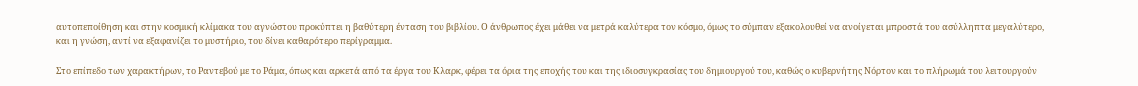αυτοπεποίθηση και στην κοσμική κλίμακα του αγνώστου προκύπτει η βαθύτερη ένταση του βιβλίου. Ο άνθρωπος έχει μάθει να μετρά καλύτερα τον κόσμο, όμως το σύμπαν εξακολουθεί να ανοίγεται μπροστά του ασύλληπτα μεγαλύτερο, και η γνώση, αντί να εξαφανίζει το μυστήριο, του δίνει καθαρότερο περίγραμμα.

Στο επίπεδο των χαρακτήρων, το Ραντεβού με το Ράμα, όπως και αρκετά από τα έργα του Κλαρκ, φέρει τα όρια της εποχής του και της ιδιοσυγκρασίας του δημιουργού του, καθώς ο κυβερνήτης Νόρτον και το πλήρωμά του λειτουργούν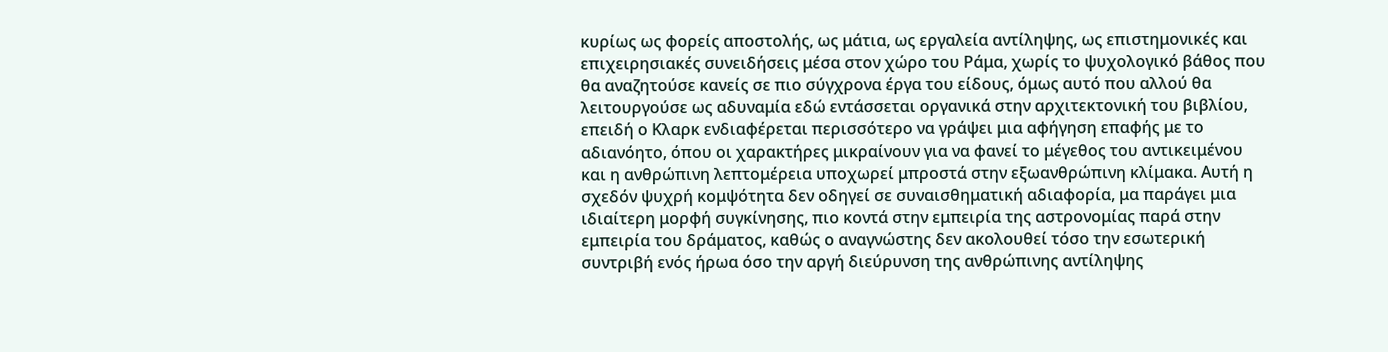κυρίως ως φορείς αποστολής, ως μάτια, ως εργαλεία αντίληψης, ως επιστημονικές και επιχειρησιακές συνειδήσεις μέσα στον χώρο του Ράμα, χωρίς το ψυχολογικό βάθος που θα αναζητούσε κανείς σε πιο σύγχρονα έργα του είδους, όμως αυτό που αλλού θα λειτουργούσε ως αδυναμία εδώ εντάσσεται οργανικά στην αρχιτεκτονική του βιβλίου, επειδή ο Κλαρκ ενδιαφέρεται περισσότερο να γράψει μια αφήγηση επαφής με το αδιανόητο, όπου οι χαρακτήρες μικραίνουν για να φανεί το μέγεθος του αντικειμένου και η ανθρώπινη λεπτομέρεια υποχωρεί μπροστά στην εξωανθρώπινη κλίμακα. Αυτή η σχεδόν ψυχρή κομψότητα δεν οδηγεί σε συναισθηματική αδιαφορία, μα παράγει μια ιδιαίτερη μορφή συγκίνησης, πιο κοντά στην εμπειρία της αστρονομίας παρά στην εμπειρία του δράματος, καθώς ο αναγνώστης δεν ακολουθεί τόσο την εσωτερική συντριβή ενός ήρωα όσο την αργή διεύρυνση της ανθρώπινης αντίληψης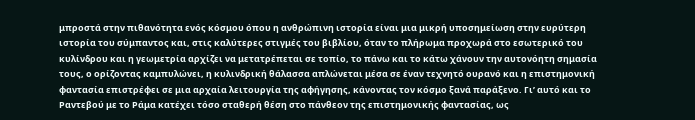μπροστά στην πιθανότητα ενός κόσμου όπου η ανθρώπινη ιστορία είναι μια μικρή υποσημείωση στην ευρύτερη ιστορία του σύμπαντος και, στις καλύτερες στιγμές του βιβλίου, όταν το πλήρωμα προχωρά στο εσωτερικό του κυλίνδρου και η γεωμετρία αρχίζει να μετατρέπεται σε τοπίο, το πάνω και το κάτω χάνουν την αυτονόητη σημασία τους, ο ορίζοντας καμπυλώνει, η κυλινδρική θάλασσα απλώνεται μέσα σε έναν τεχνητό ουρανό και η επιστημονική φαντασία επιστρέφει σε μια αρχαία λειτουργία της αφήγησης, κάνοντας τον κόσμο ξανά παράξενο. Γι’ αυτό και το Ραντεβού με το Ράμα κατέχει τόσο σταθερή θέση στο πάνθεον της επιστημονικής φαντασίας, ως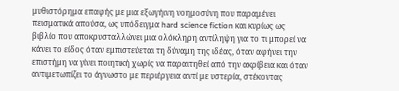μυθιστόρημα επαφής με μια εξωγήινη νοημοσύνη που παραμένει πεισματικά απούσα, ως υπόδειγμα hard science fiction και κυρίως ως βιβλίο που αποκρυσταλλώνει μια ολόκληρη αντίληψη για το τι μπορεί να κάνει το είδος όταν εμπιστεύεται τη δύναμη της ιδέας, όταν αφήνει την επιστήμη να γίνει ποιητική χωρίς να παραιτηθεί από την ακρίβεια και όταν αντιμετωπίζει το άγνωστο με περιέργεια αντί με υστερία, στέκοντας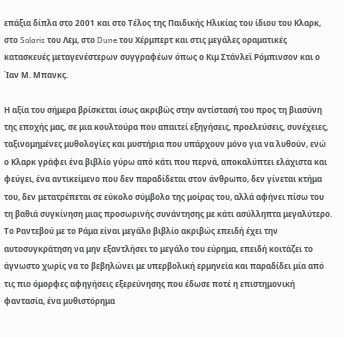επάξια δίπλα στο 2001 και στο Τέλος της Παιδικής Ηλικίας του ίδιου του Κλαρκ, στο Solaris του Λεμ, στο Dune του Χέρμπερτ και στις μεγάλες οραματικές κατασκευές μεταγενέστερων συγγραφέων όπως ο Κιμ Στάνλεϊ Ρόμπινσον και ο Ίαν Μ. Μπανκς.

Η αξία του σήμερα βρίσκεται ίσως ακριβώς στην αντίστασή του προς τη βιασύνη της εποχής μας, σε μια κουλτούρα που απαιτεί εξηγήσεις, προελεύσεις, συνέχειες, ταξινομημένες μυθολογίες και μυστήρια που υπάρχουν μόνο για να λυθούν, ενώ ο Κλαρκ γράφει ένα βιβλίο γύρω από κάτι που περνά, αποκαλύπτει ελάχιστα και φεύγει, ένα αντικείμενο που δεν παραδίδεται στον άνθρωπο, δεν γίνεται κτήμα του, δεν μετατρέπεται σε εύκολο σύμβολο της μοίρας του, αλλά αφήνει πίσω του τη βαθιά συγκίνηση μιας προσωρινής συνάντησης με κάτι ασύλληπτα μεγαλύτερο. Το Ραντεβού με το Ράμα είναι μεγάλο βιβλίο ακριβώς επειδή έχει την αυτοσυγκράτηση να μην εξαντλήσει το μεγάλο του εύρημα, επειδή κοιτάζει το άγνωστο χωρίς να το βεβηλώνει με υπερβολική ερμηνεία και παραδίδει μία από τις πιο όμορφες αφηγήσεις εξερεύνησης που έδωσε ποτέ η επιστημονική φαντασία, ένα μυθιστόρημα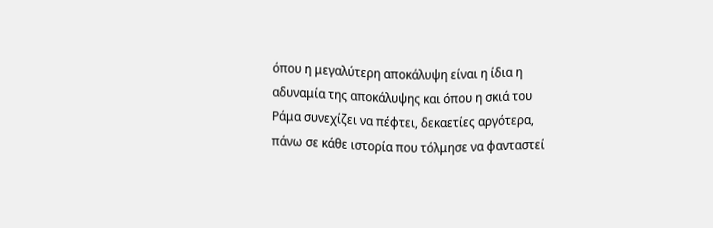όπου η μεγαλύτερη αποκάλυψη είναι η ίδια η αδυναμία της αποκάλυψης και όπου η σκιά του Ράμα συνεχίζει να πέφτει, δεκαετίες αργότερα, πάνω σε κάθε ιστορία που τόλμησε να φανταστεί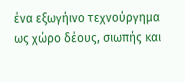ένα εξωγήινο τεχνούργημα ως χώρο δέους, σιωπής και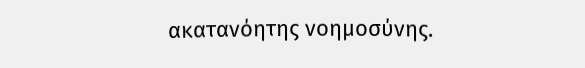ακατανόητης νοημοσύνης.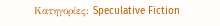Κατηγορίες: Speculative Fiction